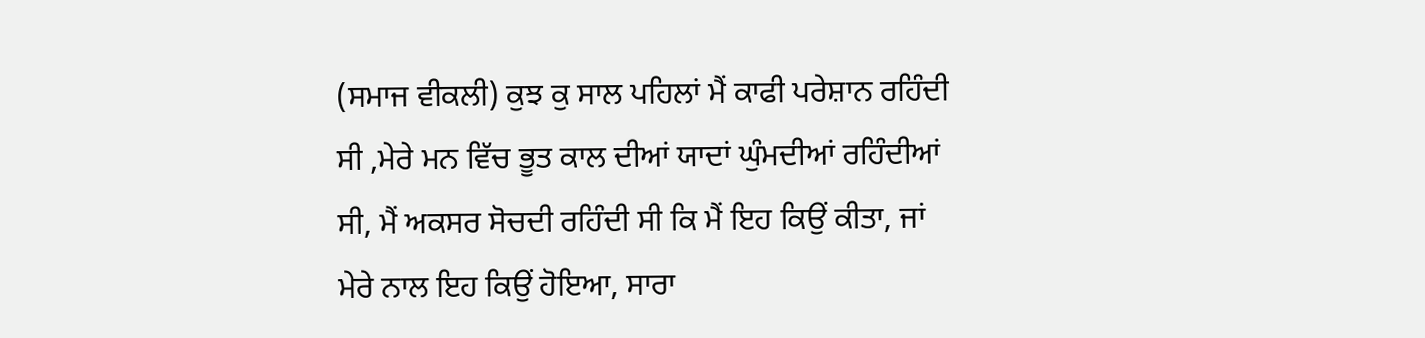(ਸਮਾਜ ਵੀਕਲੀ) ਕੁਝ ਕੁ ਸਾਲ ਪਹਿਲਾਂ ਮੈਂ ਕਾਫੀ ਪਰੇਸ਼ਾਨ ਰਹਿੰਦੀ ਸੀ ,ਮੇਰੇ ਮਨ ਵਿੱਚ ਭੂਤ ਕਾਲ ਦੀਆਂ ਯਾਦਾਂ ਘੁੰਮਦੀਆਂ ਰਹਿੰਦੀਆਂ ਸੀ, ਮੈਂ ਅਕਸਰ ਸੋਚਦੀ ਰਹਿੰਦੀ ਸੀ ਕਿ ਮੈਂ ਇਹ ਕਿਉਂ ਕੀਤਾ, ਜਾਂ ਮੇਰੇ ਨਾਲ ਇਹ ਕਿਉਂ ਹੋਇਆ, ਸਾਰਾ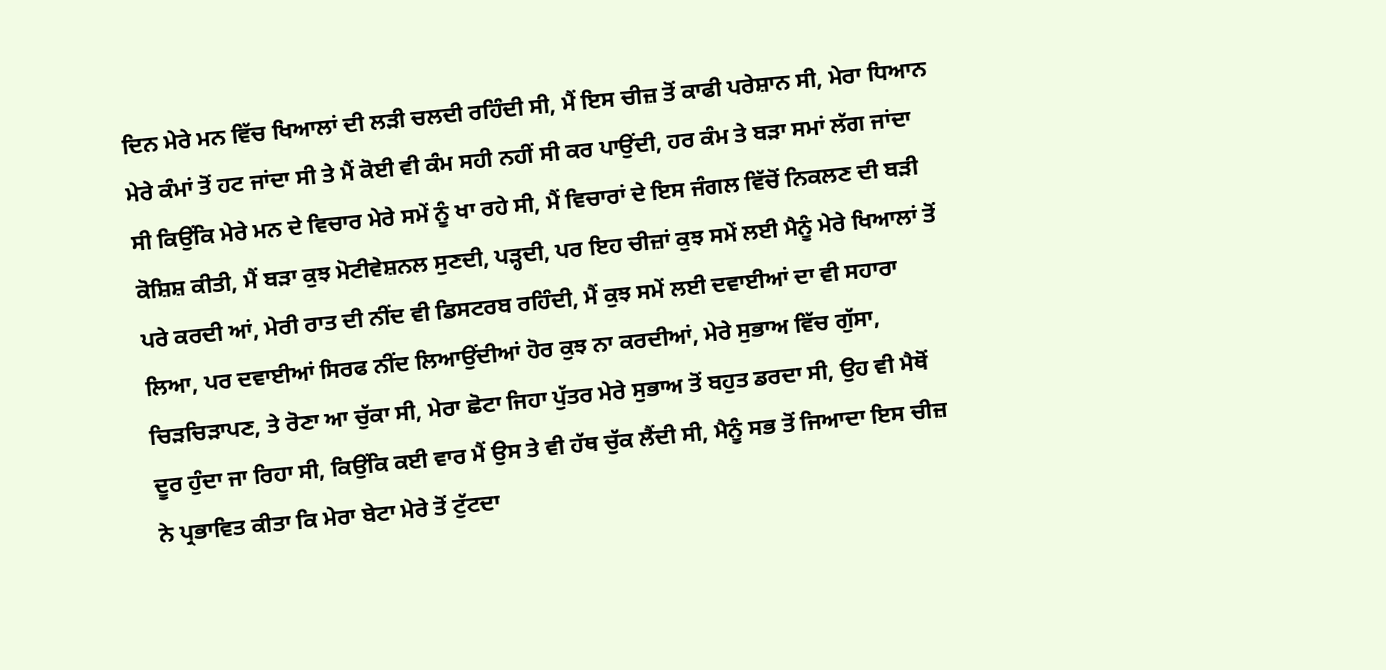ਦਿਨ ਮੇਰੇ ਮਨ ਵਿੱਚ ਖਿਆਲਾਂ ਦੀ ਲੜੀ ਚਲਦੀ ਰਹਿੰਦੀ ਸੀ, ਮੈਂ ਇਸ ਚੀਜ਼ ਤੋਂ ਕਾਫੀ ਪਰੇਸ਼ਾਨ ਸੀ, ਮੇਰਾ ਧਿਆਨ ਮੇਰੇ ਕੰਮਾਂ ਤੋਂ ਹਟ ਜਾਂਦਾ ਸੀ ਤੇ ਮੈਂ ਕੋਈ ਵੀ ਕੰਮ ਸਹੀ ਨਹੀਂ ਸੀ ਕਰ ਪਾਉਂਦੀ, ਹਰ ਕੰਮ ਤੇ ਬੜਾ ਸਮਾਂ ਲੱਗ ਜਾਂਦਾ ਸੀ ਕਿਉਂਕਿ ਮੇਰੇ ਮਨ ਦੇ ਵਿਚਾਰ ਮੇਰੇ ਸਮੇਂ ਨੂੰ ਖਾ ਰਹੇ ਸੀ, ਮੈਂ ਵਿਚਾਰਾਂ ਦੇ ਇਸ ਜੰਗਲ ਵਿੱਚੋਂ ਨਿਕਲਣ ਦੀ ਬੜੀ ਕੋਸ਼ਿਸ਼ ਕੀਤੀ, ਮੈਂ ਬੜਾ ਕੁਝ ਮੋਟੀਵੇਸ਼ਨਲ ਸੁਣਦੀ, ਪੜ੍ਹਦੀ, ਪਰ ਇਹ ਚੀਜ਼ਾਂ ਕੁਝ ਸਮੇਂ ਲਈ ਮੈਨੂੰ ਮੇਰੇ ਖਿਆਲਾਂ ਤੋਂ ਪਰੇ ਕਰਦੀ ਆਂ, ਮੇਰੀ ਰਾਤ ਦੀ ਨੀਂਦ ਵੀ ਡਿਸਟਰਬ ਰਹਿੰਦੀ, ਮੈਂ ਕੁਝ ਸਮੇਂ ਲਈ ਦਵਾਈਆਂ ਦਾ ਵੀ ਸਹਾਰਾ ਲਿਆ, ਪਰ ਦਵਾਈਆਂ ਸਿਰਫ ਨੀਂਦ ਲਿਆਉਂਦੀਆਂ ਹੋਰ ਕੁਝ ਨਾ ਕਰਦੀਆਂ, ਮੇਰੇ ਸੁਭਾਅ ਵਿੱਚ ਗੁੱਸਾ, ਚਿੜਚਿੜਾਪਣ, ਤੇ ਰੋਣਾ ਆ ਚੁੱਕਾ ਸੀ, ਮੇਰਾ ਛੋਟਾ ਜਿਹਾ ਪੁੱਤਰ ਮੇਰੇ ਸੁਭਾਅ ਤੋਂ ਬਹੁਤ ਡਰਦਾ ਸੀ, ਉਹ ਵੀ ਮੈਥੋਂ ਦੂਰ ਹੁੰਦਾ ਜਾ ਰਿਹਾ ਸੀ, ਕਿਉਂਕਿ ਕਈ ਵਾਰ ਮੈਂ ਉਸ ਤੇ ਵੀ ਹੱਥ ਚੁੱਕ ਲੈਂਦੀ ਸੀ, ਮੈਨੂੰ ਸਭ ਤੋਂ ਜਿਆਦਾ ਇਸ ਚੀਜ਼ ਨੇ ਪ੍ਰਭਾਵਿਤ ਕੀਤਾ ਕਿ ਮੇਰਾ ਬੇਟਾ ਮੇਰੇ ਤੋਂ ਟੁੱਟਦਾ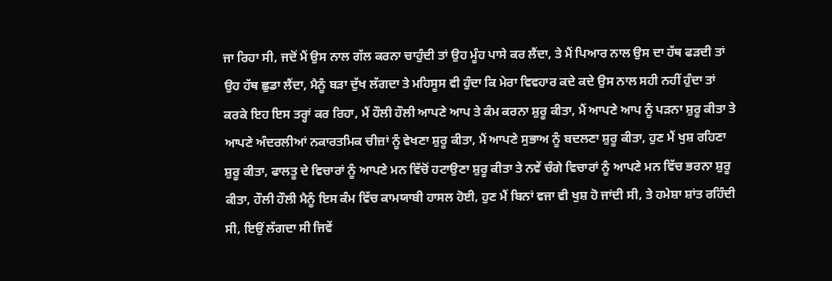ਜਾ ਰਿਹਾ ਸੀ, ਜਦੋਂ ਮੈਂ ਉਸ ਨਾਲ ਗੱਲ ਕਰਨਾ ਚਾਹੁੰਦੀ ਤਾਂ ਉਹ ਮੂੰਹ ਪਾਸੇ ਕਰ ਲੈਂਦਾ, ਤੇ ਮੈਂ ਪਿਆਰ ਨਾਲ ਉਸ ਦਾ ਹੱਥ ਫੜਦੀ ਤਾਂ ਉਹ ਹੱਥ ਛੁਡਾ ਲੈਂਦਾ, ਮੈਨੂੰ ਬੜਾ ਦੁੱਖ ਲੱਗਦਾ ਤੇ ਮਹਿਸੂਸ ਵੀ ਹੁੰਦਾ ਕਿ ਮੇਰਾ ਵਿਵਹਾਰ ਕਦੇ ਕਦੇ ਉਸ ਨਾਲ ਸਹੀ ਨਹੀਂ ਹੁੰਦਾ ਤਾਂ ਕਰਕੇ ਇਹ ਇਸ ਤਰ੍ਹਾਂ ਕਰ ਰਿਹਾ, ਮੈਂ ਹੌਲੀ ਹੌਲੀ ਆਪਣੇ ਆਪ ਤੇ ਕੰਮ ਕਰਨਾ ਸ਼ੁਰੂ ਕੀਤਾ, ਮੈਂ ਆਪਣੇ ਆਪ ਨੂੰ ਪੜਨਾ ਸ਼ੁਰੂ ਕੀਤਾ ਤੇ ਆਪਣੇ ਅੰਦਰਲੀਆਂ ਨਕਾਰਤਮਿਕ ਚੀਜ਼ਾਂ ਨੂੰ ਵੇਖਣਾ ਸ਼ੁਰੂ ਕੀਤਾ, ਮੈਂ ਆਪਣੇ ਸੁਭਾਅ ਨੂੰ ਬਦਲਣਾ ਸ਼ੁਰੂ ਕੀਤਾ, ਹੁਣ ਮੈਂ ਖੁਸ਼ ਰਹਿਣਾ ਸ਼ੁਰੂ ਕੀਤਾ, ਫਾਲਤੂ ਦੇ ਵਿਚਾਰਾਂ ਨੂੰ ਆਪਣੇ ਮਨ ਵਿੱਚੋਂ ਹਟਾਉਣਾ ਸ਼ੁਰੂ ਕੀਤਾ ਤੇ ਨਵੇਂ ਚੰਗੇ ਵਿਚਾਰਾਂ ਨੂੰ ਆਪਣੇ ਮਨ ਵਿੱਚ ਭਰਨਾ ਸ਼ੁਰੂ ਕੀਤਾ, ਹੌਲੀ ਹੌਲੀ ਮੈਨੂੰ ਇਸ ਕੰਮ ਵਿੱਚ ਕਾਮਯਾਬੀ ਹਾਸਲ ਹੋਈ, ਹੁਣ ਮੈਂ ਬਿਨਾਂ ਵਜਾ ਵੀ ਖੁਸ਼ ਹੋ ਜਾਂਦੀ ਸੀ, ਤੇ ਹਮੇਸ਼ਾ ਸ਼ਾਂਤ ਰਹਿੰਦੀ ਸੀ, ਇਉਂ ਲੱਗਦਾ ਸੀ ਜਿਵੇਂ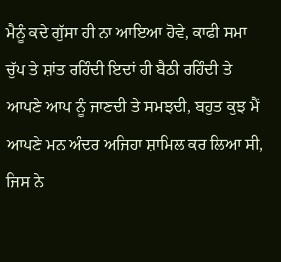ਮੈਨੂੰ ਕਦੇ ਗੁੱਸਾ ਹੀ ਨਾ ਆਇਆ ਹੋਵੇ, ਕਾਫੀ ਸਮਾ ਚੁੱਪ ਤੇ ਸ਼ਾਂਤ ਰਹਿੰਦੀ ਇਦਾਂ ਹੀ ਬੈਠੀ ਰਹਿੰਦੀ ਤੇ ਆਪਣੇ ਆਪ ਨੂੰ ਜਾਣਦੀ ਤੇ ਸਮਝਦੀ, ਬਹੁਤ ਕੁਝ ਮੈਂ ਆਪਣੇ ਮਨ ਅੰਦਰ ਅਜਿਹਾ ਸ਼ਾਮਿਲ ਕਰ ਲਿਆ ਸੀ, ਜਿਸ ਨੇ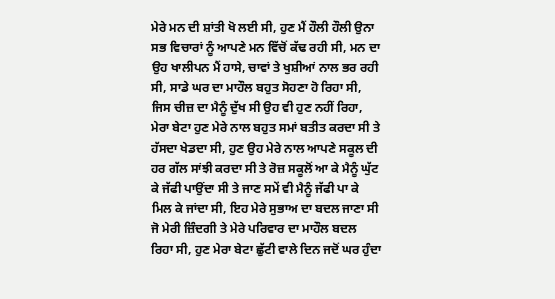ਮੇਰੇ ਮਨ ਦੀ ਸ਼ਾਂਤੀ ਖੋ ਲਈ ਸੀ, ਹੁਣ ਮੈਂ ਹੌਲੀ ਹੌਲੀ ਉਨਾ ਸਭ ਵਿਚਾਰਾਂ ਨੂੰ ਆਪਣੇ ਮਨ ਵਿੱਚੋਂ ਕੱਢ ਰਹੀ ਸੀ, ਮਨ ਦਾ ਉਹ ਖਾਲੀਪਨ ਮੈਂ ਹਾਸੇ, ਚਾਵਾਂ ਤੇ ਖੁਸ਼ੀਆਂ ਨਾਲ ਭਰ ਰਹੀ ਸੀ, ਸਾਡੇ ਘਰ ਦਾ ਮਾਹੌਲ ਬਹੁਤ ਸੋਹਣਾ ਹੋ ਰਿਹਾ ਸੀ, ਜਿਸ ਚੀਜ਼ ਦਾ ਮੈਨੂੰ ਦੁੱਖ ਸੀ ਉਹ ਵੀ ਹੁਣ ਨਹੀਂ ਰਿਹਾ, ਮੇਰਾ ਬੇਟਾ ਹੁਣ ਮੇਰੇ ਨਾਲ ਬਹੁਤ ਸਮਾਂ ਬਤੀਤ ਕਰਦਾ ਸੀ ਤੇ ਹੱਸਦਾ ਖੇਡਦਾ ਸੀ, ਹੁਣ ਉਹ ਮੇਰੇ ਨਾਲ ਆਪਣੇ ਸਕੂਲ ਦੀ ਹਰ ਗੱਲ ਸਾਂਝੀ ਕਰਦਾ ਸੀ ਤੇ ਰੋਜ਼ ਸਕੂਲੋਂ ਆ ਕੇ ਮੈਨੂੰ ਘੁੱਟ ਕੇ ਜੱਫੀ ਪਾਉਂਦਾ ਸੀ ਤੇ ਜਾਣ ਸਮੇਂ ਵੀ ਮੈਨੂੰ ਜੱਫੀ ਪਾ ਕੇ ਮਿਲ ਕੇ ਜਾਂਦਾ ਸੀ, ਇਹ ਮੇਰੇ ਸੁਭਾਅ ਦਾ ਬਦਲ ਜਾਣਾ ਸੀ ਜੋ ਮੇਰੀ ਜ਼ਿੰਦਗੀ ਤੇ ਮੇਰੇ ਪਰਿਵਾਰ ਦਾ ਮਾਹੌਲ ਬਦਲ ਰਿਹਾ ਸੀ, ਹੁਣ ਮੇਰਾ ਬੇਟਾ ਛੁੱਟੀ ਵਾਲੇ ਦਿਨ ਜਦੋਂ ਘਰ ਹੁੰਦਾ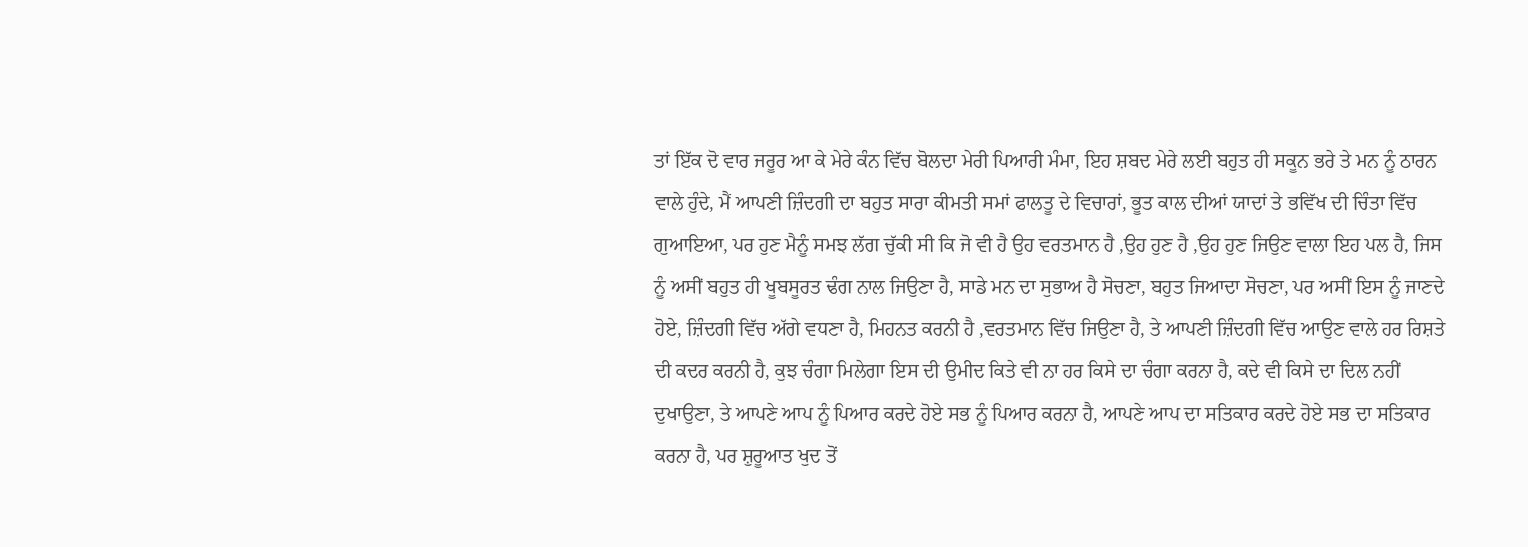ਤਾਂ ਇੱਕ ਦੋ ਵਾਰ ਜਰੂਰ ਆ ਕੇ ਮੇਰੇ ਕੰਨ ਵਿੱਚ ਬੋਲਦਾ ਮੇਰੀ ਪਿਆਰੀ ਮੰਮਾ, ਇਹ ਸ਼ਬਦ ਮੇਰੇ ਲਈ ਬਹੁਤ ਹੀ ਸਕੂਨ ਭਰੇ ਤੇ ਮਨ ਨੂੰ ਠਾਰਨ ਵਾਲੇ ਹੁੰਦੇ, ਮੈਂ ਆਪਣੀ ਜ਼ਿੰਦਗੀ ਦਾ ਬਹੁਤ ਸਾਰਾ ਕੀਮਤੀ ਸਮਾਂ ਫਾਲਤੂ ਦੇ ਵਿਚਾਰਾਂ, ਭੂਤ ਕਾਲ ਦੀਆਂ ਯਾਦਾਂ ਤੇ ਭਵਿੱਖ ਦੀ ਚਿੰਤਾ ਵਿੱਚ ਗੁਆਇਆ, ਪਰ ਹੁਣ ਮੈਨੂੰ ਸਮਝ ਲੱਗ ਚੁੱਕੀ ਸੀ ਕਿ ਜੋ ਵੀ ਹੈ ਉਹ ਵਰਤਮਾਨ ਹੈ ,ਉਹ ਹੁਣ ਹੈ ,ਉਹ ਹੁਣ ਜਿਉਣ ਵਾਲਾ ਇਹ ਪਲ ਹੈ, ਜਿਸ ਨੂੰ ਅਸੀਂ ਬਹੁਤ ਹੀ ਖੂਬਸੂਰਤ ਢੰਗ ਨਾਲ ਜਿਉਣਾ ਹੈ, ਸਾਡੇ ਮਨ ਦਾ ਸੁਭਾਅ ਹੈ ਸੋਚਣਾ, ਬਹੁਤ ਜਿਆਦਾ ਸੋਚਣਾ, ਪਰ ਅਸੀਂ ਇਸ ਨੂੰ ਜਾਣਦੇ ਹੋਏ, ਜ਼ਿੰਦਗੀ ਵਿੱਚ ਅੱਗੇ ਵਧਣਾ ਹੈ, ਮਿਹਨਤ ਕਰਨੀ ਹੈ ,ਵਰਤਮਾਨ ਵਿੱਚ ਜਿਉਣਾ ਹੈ, ਤੇ ਆਪਣੀ ਜ਼ਿੰਦਗੀ ਵਿੱਚ ਆਉਣ ਵਾਲੇ ਹਰ ਰਿਸ਼ਤੇ ਦੀ ਕਦਰ ਕਰਨੀ ਹੈ, ਕੁਝ ਚੰਗਾ ਮਿਲੇਗਾ ਇਸ ਦੀ ਉਮੀਦ ਕਿਤੇ ਵੀ ਨਾ ਹਰ ਕਿਸੇ ਦਾ ਚੰਗਾ ਕਰਨਾ ਹੈ, ਕਦੇ ਵੀ ਕਿਸੇ ਦਾ ਦਿਲ ਨਹੀਂ ਦੁਖਾਉਣਾ, ਤੇ ਆਪਣੇ ਆਪ ਨੂੰ ਪਿਆਰ ਕਰਦੇ ਹੋਏ ਸਭ ਨੂੰ ਪਿਆਰ ਕਰਨਾ ਹੈ, ਆਪਣੇ ਆਪ ਦਾ ਸਤਿਕਾਰ ਕਰਦੇ ਹੋਏ ਸਭ ਦਾ ਸਤਿਕਾਰ ਕਰਨਾ ਹੈ, ਪਰ ਸ਼ੁਰੂਆਤ ਖੁਦ ਤੋਂ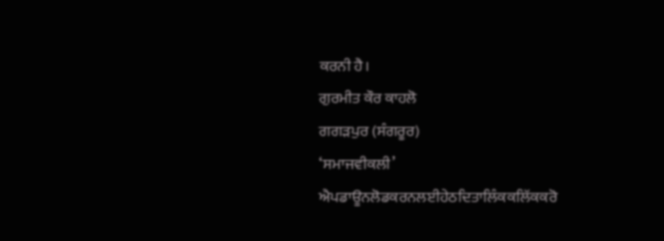ਕਰਨੀ ਹੈ।
ਗੁਰਮੀਤ ਕੌਰ ਕਾਹਲੋ
ਗਗੜਪੁਰ (ਸੰਗਰੂਰ)
‘ਸਮਾਜਵੀਕਲੀ’ ਐਪਡਾਊਨਲੋਡਕਰਨਲਈਹੇਠਦਿਤਾਲਿੰਕਕਲਿੱਕਕਰੋ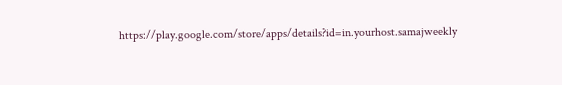https://play.google.com/store/apps/details?id=in.yourhost.samajweekly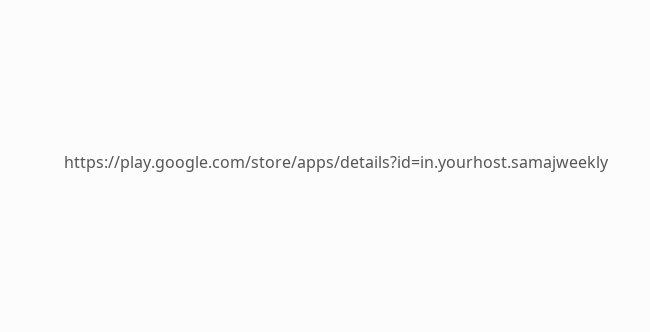https://play.google.com/store/apps/details?id=in.yourhost.samajweekly